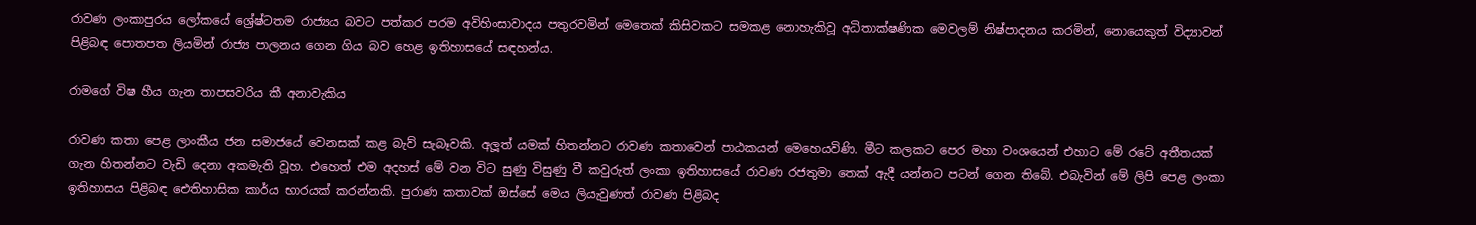රාවණ ලංකාපුරය ලෝකයේ ශ්‍රේෂ්ටතම රාජ්‍යය බවට පත්කර පරම අවිහිංසාවාදය පතුරවමින් මෙතෙක් කිසිවකට සමකළ නොහැකිවූ අධිතාක්ෂණික මෙවලම් නිෂ්පාදනය කරමින්, නොයෙකුත් විද්‍යාවන් පිළිබඳ පොතපත ලියමින් රාජ්‍ය පාලනය ගෙන ගිය බව හෙළ ඉතිහාසයේ සඳහන්ය.

රාමගේ විෂ හීය ගැන තාපසවරිය කී අනාවැකිය

රාවණ කතා පෙළ ලාංකීය ජන සමාජයේ වෙනසක් කළ බැව් සැබෑවකි. අලූත් යමක් හිතන්නට රාවණ කතාවෙන් පාඨකයන් මෙහෙයවිණි. මීට කලකට පෙර මහා වංශයෙන් එහාට මේ රටේ අතීතයක් ගැන හිතන්නට වැඩි දෙනා අකමැති වූහ. එහෙත් එම අදහස් මේ වන විට සුණු විසුණු වී කවුරුත් ලංකා ඉතිහාසයේ රාවණ රජතුමා තෙක් ඇදී යන්නට පටන් ගෙන තිබේ. එබැවින් මේ ලිපි පෙළ ලංකා ඉතිහාසය පිළිබඳ ඓතිහාසික කාර්ය භාරයක් කරන්නකි. පුරාණ කතාවක් ඔස්සේ මෙය ලියැවුණත් රාවණ පිළිබද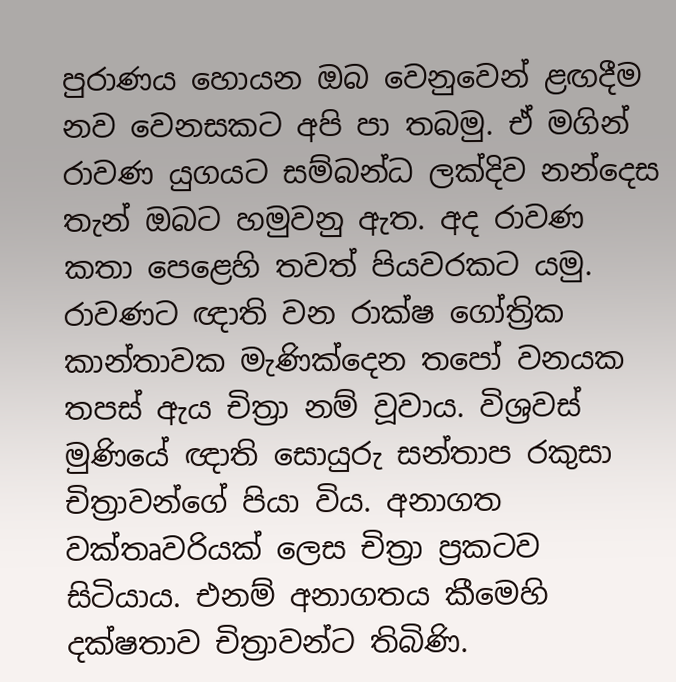පුරාණය හොයන ඔබ වෙනුවෙන් ළඟදීම නව වෙනසකට අපි පා තබමු. ඒ මගින් රාවණ යුගයට සම්බන්ධ ලක්දිව නන්දෙස තැන් ඔබට හමුවනු ඇත. අද රාවණ කතා පෙළෙහි තවත් පියවරකට යමු.
රාවණට ඥාති වන රාක්ෂ ගෝත්‍රික කාන්තාවක මැණික්දෙන තපෝ වනයක තපස් ඇය චිත්‍රා නම් වූවාය. විශ්‍රවස් මුණියේ ඥාති සොයුරු සන්තාප රකුසා චිත්‍රාවන්ගේ පියා විය. අනාගත වක්තෘවරියක් ලෙස චිත්‍රා ප්‍රකටව සිටියාය. එනම් අනාගතය කීමෙහි දක්ෂතාව චිත්‍රාවන්ට තිබිණි.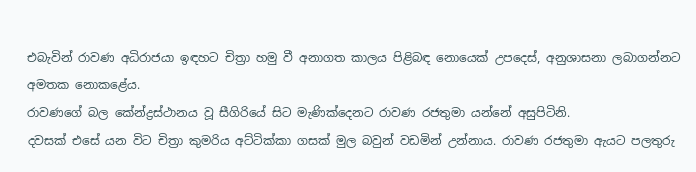එබැවින් රාවණ අධිරාජයා ඉඳහට චිත්‍රා හමු වී අනාගත කාලය පිළිබඳ නොයෙක් උපදෙස්, අනුශාසනා ලබාගන්නට අමතක නොකළේය.
රාවණගේ බල කේන්ද්‍රස්ථානය වූ සීගිරියේ සිට මැණික්දෙනට රාවණ රජතුමා යන්නේ අසුපිටිනි.
දවසක් එසේ යන විට චිත්‍රා කුමරිය අට්ටික්කා ගසක් මුල බවුන් වඩමින් උන්නාය. රාවණ රජතුමා ඇයට පලතුරු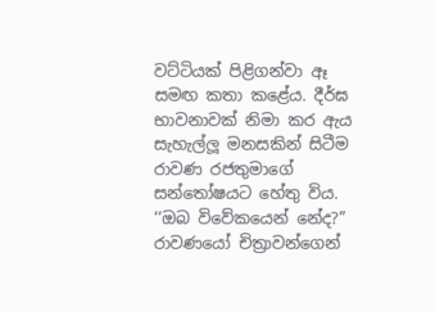වට්ටියක් පිළිගන්වා ඈ සමඟ කතා කළේය. දීර්ඝ භාවනාවක් නිමා කර ඇය සැහැල්ලූ මනසකින් සිටීම රාවණ රජතුමාගේ සන්තෝෂයට හේතු විය.
‘‘ඔබ විවේකයෙන් නේද?’’ රාවණයෝ චිත්‍රාවන්ගෙන්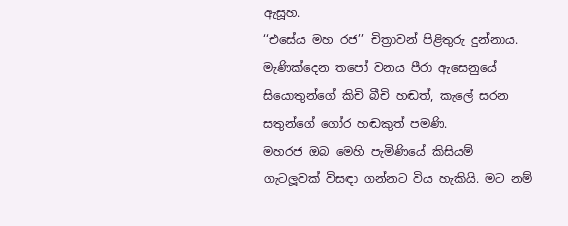ඇසූහ.
‘‘එසේය මහ රජ’’ චිත්‍රාවන් පිළිතුරු දුන්නාය. මැණික්දෙන තපෝ වනය පීරා ඇසෙනුයේ සියොතුන්ගේ කිචි බීචි හඬත්, කැලේ සරන සතුන්ගේ ගෝර හඬකුත් පමණි.
මහරජ ඔබ මෙහි පැමිණියේ කිසියම්  ගැටලූවක් විසඳා ගන්නට විය හැකියි. මට නම්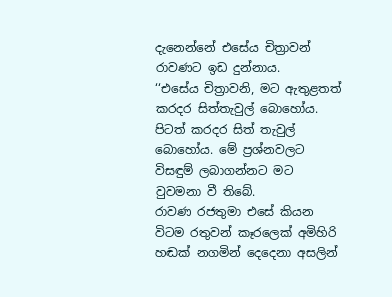දැනෙන්නේ එසේය චිත්‍රාවන් රාවණට ඉඩ දුන්නාය.
‘‘එසේය චිත්‍රාවනි, මට ඇතුළතත් කරදර සිත්තැවුල් බොහෝය. පිටත් කරදර සිත් තැවුල් බොහෝය. මේ ප්‍රශ්නවලට විසඳුම් ලබාගන්නට මට වුවමනා වී තිබේ.
රාවණ රජතුමා එසේ කියන විටම රතුවන් කෑරලෙක් අමිහිරි හඬක් නගමින් දෙදෙනා අසලින්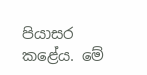පියාසර කළේය. මේ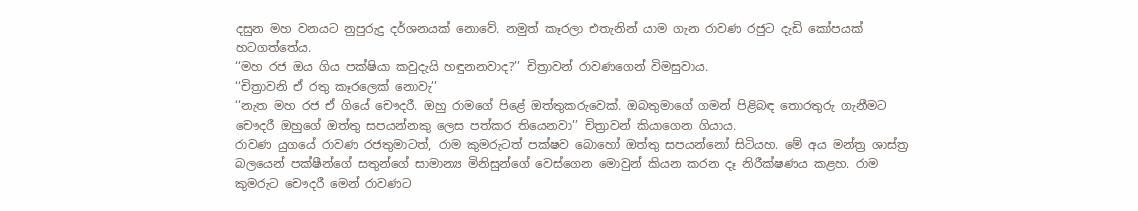දසුන මහ වනයට නුපුරුදු දර්ශනයක් නොවේ. නමුත් කෑරලා එතැනින් යාම ගැන රාවණ රජුට දැඩි කෝපයක් හටගත්තේය.
‘‘මහ රජ ඔය ගිය පක්ෂියා කවුදැයි හඳුනනවාද?’’ චිත්‍රාවන් රාවණගෙන් විමසුවාය.
‘‘චිත්‍රාවනි ඒ රතු කෑරලෙක් නොවැ’’
‘‘නැත මහ රජ ඒ ගියේ චෞදරී. ඔහු රාමගේ පිළේ ඔත්තුකරුවෙක්. ඔබතුමාගේ ගමන් පිළිබඳ තොරතුරු ගැනීමට චෞදරී ඔහුගේ ඔත්තු සපයන්නකු ලෙස පත්කර තියෙනවා’’ චිත්‍රාවන් කියාගෙන ගියාය.
රාවණ යුගයේ රාවණ රජතුමාටත්, රාම කුමරුටත් පක්ෂව බොහෝ ඔත්තු සපයන්නෝ සිටියහ. මේ අය මන්ත්‍ර ශාස්ත්‍ර බලයෙන් පක්ෂීන්ගේ සතුන්ගේ සාමාන්‍ය මිනිසුන්ගේ වෙස්ගෙන මොවුන් කියන කරන දෑ නිරීක්ෂණය කළහ. රාම කුමරුට චෞදරී මෙන් රාවණට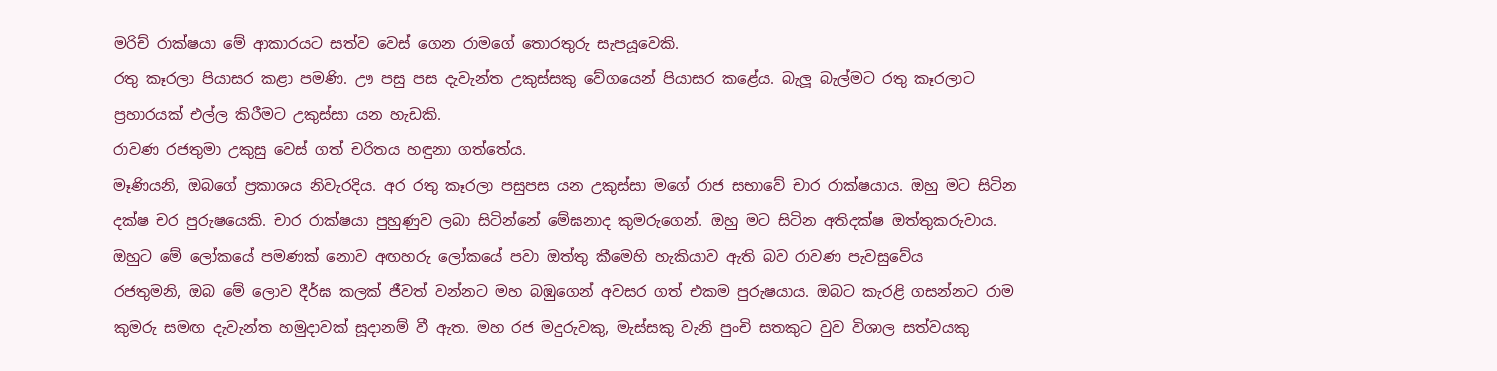මරිච් රාක්ෂයා මේ ආකාරයට සත්ව වෙස් ගෙන රාමගේ තොරතුරු සැපයූවෙකි.
රතු කෑරලා පියාසර කළා පමණි. ඌ පසු පස දැවැන්ත උකුස්සකු වේගයෙන් පියාසර කළේය. බැලූ බැල්මට රතු කෑරලාට ප්‍රහාරයක් එල්ල කිරීමට උකුස්සා යන හැඩකි.
රාවණ රජතුමා උකුසු වෙස් ගත් චරිතය හඳුනා ගත්තේය.
මෑණියනි, ඔබගේ ප්‍රකාශය නිවැරදිය. අර රතු කෑරලා පසුපස යන උකුස්සා මගේ රාජ සභාවේ චාර රාක්ෂයාය. ඔහු මට සිටින දක්ෂ චර පුරුෂයෙකි. චාර රාක්ෂයා පුහුණුව ලබා සිටින්නේ මේඝනාද කුමරුගෙන්. ඔහු මට සිටින අතිදක්ෂ ඔත්තුකරුවාය. ඔහුට මේ ලෝකයේ පමණක් නොව අඟහරු ලෝකයේ පවා ඔත්තු කීමෙහි හැකියාව ඇති බව රාවණ පැවසුවේය
රජතුමනි, ඔබ මේ ලොව දීර්ඝ කලක් ජීවත් වන්නට මහ බඹුගෙන් අවසර ගත් එකම පුරුෂයාය. ඔබට කැරළි ගසන්නට රාම කුමරු සමඟ දැවැන්ත හමුදාවක් සූදානම් වී ඇත. මහ රජ මදුරුවකු, මැස්සකු වැනි පුංචි සතකුට වුව විශාල සත්වයකු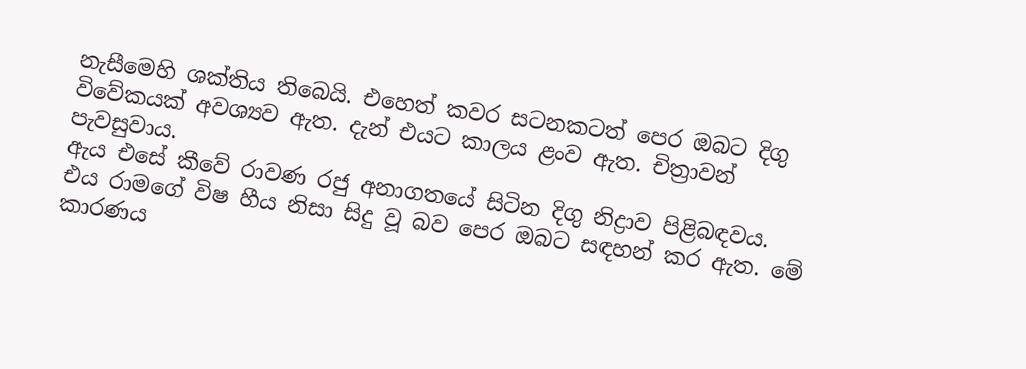නැසීමෙහි ශක්තිය තිබෙයි. එහෙත් කවර සටනකටත් පෙර ඔබට දිගු විවේකයක් අවශ්‍යව ඇත. දැන් එයට කාලය ළංව ඇත. චිත්‍රාවන් පැවසුවාය.
ඇය එසේ කීවේ රාවණ රජු අනාගතයේ සිටින දිගු නිද්‍රාව පිළිබඳවය. එය රාමගේ විෂ හීය නිසා සිදු වූ බව පෙර ඔබට සඳහන් කර ඇත. මේ කාරණය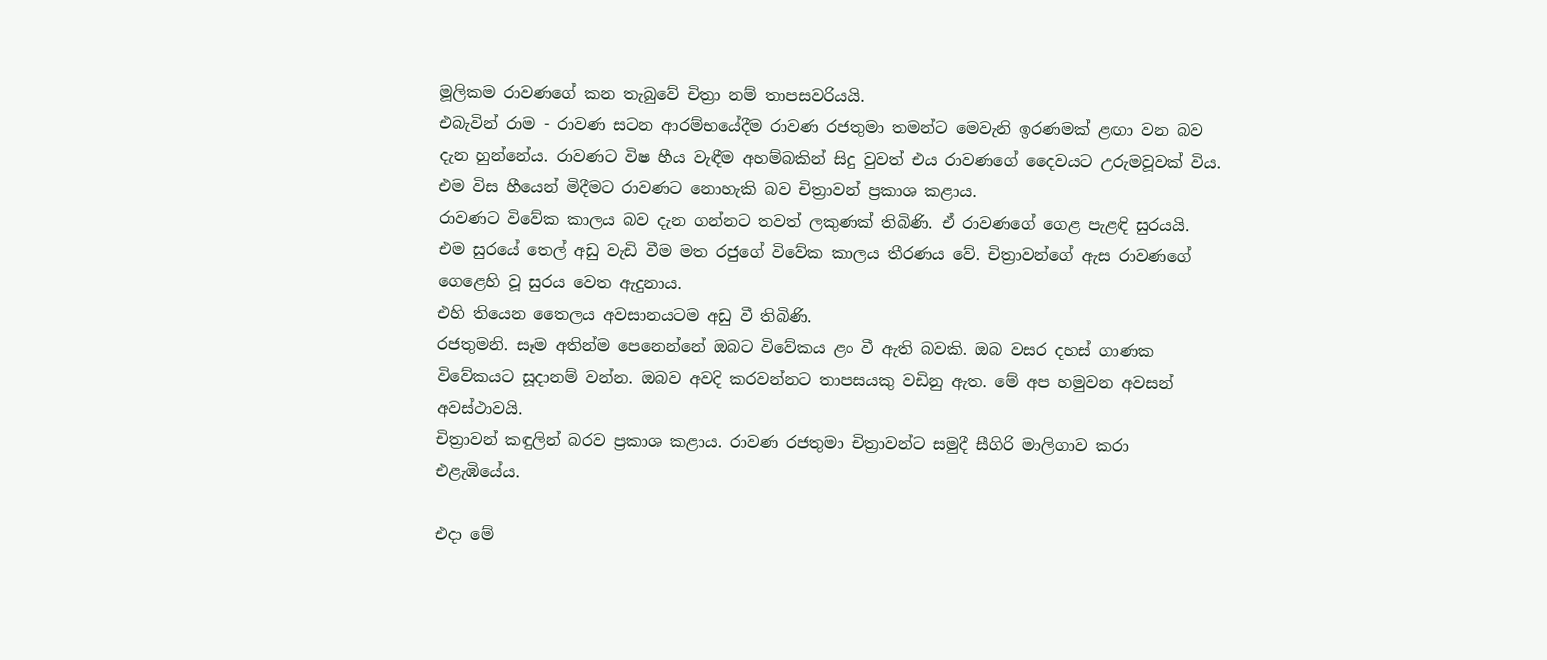මූලිකම රාවණගේ කන තැබුවේ චිත්‍රා නම් තාපසවරියයි.
එබැවින් රාම - රාවණ සටන ආරම්භයේදීම රාවණ රජතුමා තමන්ට මෙවැනි ඉරණමක් ළඟා වන බව දැන හුන්නේය. රාවණට විෂ හීය වැඳීම අහම්බකින් සිදු වුවත් එය රාවණගේ දෛවයට උරුමවූවක් විය. එම විස හීයෙන් මිදීමට රාවණට නොහැකි බව චිත්‍රාවන් ප්‍රකාශ කළාය.
රාවණට විවේක කාලය බව දැන ගන්නට තවත් ලකුණක් තිබිණි. ඒ රාවණගේ ගෙළ පැළඳි සුරයයි. එම සුරයේ තෙල් අඩු වැඩි වීම මත රජුගේ විවේක කාලය තීරණය වේ. චිත්‍රාවන්ගේ ඇස රාවණගේ ගෙළෙහි වූ සුරය වෙත ඇදුනාය.
එහි තියෙන තෛලය අවසානයටම අඩු වී තිබිණි.
රජතුමනි. සෑම අතින්ම පෙනෙන්නේ ඔබට විවේකය ළං වී ඇති බවකි. ඔබ වසර දහස් ගාණක විවේකයට සූදානම් වන්න. ඔබව අවදි කරවන්නට තාපසයකු වඩිනු ඇත. මේ අප හමුවන අවසන් අවස්ථාවයි.
චිත්‍රාවන් කඳුලින් බරව ප්‍රකාශ කළාය. රාවණ රජතුමා චිත්‍රාවන්ට සමුදී සීගිරි මාලිගාව කරා එළැඹියේය.

එදා මේ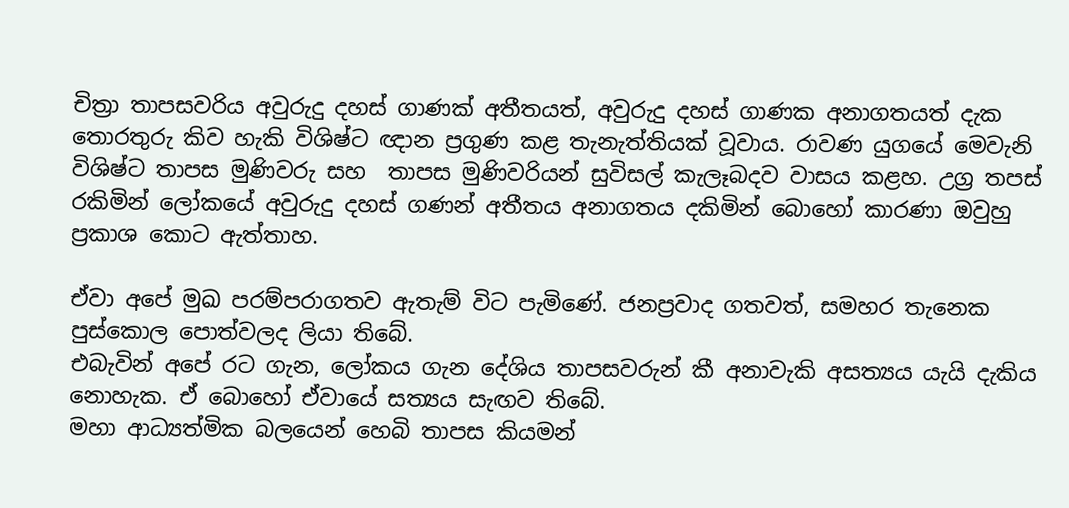චිත්‍රා තාපසවරිය අවුරුදු දහස් ගාණක් අතීතයත්, අවුරුදු දහස් ගාණක අනාගතයත් දැක තොරතුරු කිව හැකි විශිෂ්ට ඥාන ප්‍රගුණ කළ තැනැත්තියක් වූවාය. රාවණ යුගයේ මෙවැනි විශිෂ්ට තාපස මුණිවරු සහ  තාපස මුණිවරියන් සුවිසල් කැලෑබදව වාසය කළහ. උග්‍ර තපස් රකිමින් ලෝකයේ අවුරුදු දහස් ගණන් අතීතය අනාගතය දකිමින් බොහෝ කාරණා ඔවුහු ප්‍රකාශ කොට ඇත්තාහ.

ඒවා අපේ මුඛ පරම්පරාගතව ඇතැම් විට පැමිණේ. ජනප්‍රවාද ගතවත්, සමහර තැනෙක පුස්කොල පොත්වලද ලියා තිබේ.
එබැවින් අපේ රට ගැන, ලෝකය ගැන දේශිය තාපසවරුන් කී අනාවැකි අසත්‍යය යැයි දැකිය නොහැක. ඒ බොහෝ ඒවායේ සත්‍යය සැඟව තිබේ.
මහා ආධ්‍යත්මික බලයෙන් හෙබි තාපස කියමන්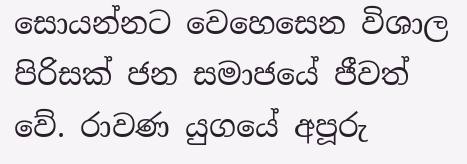සොයන්නට වෙහෙසෙන විශාල පිරිසක් ජන සමාජයේ ජීවත් වේ. රාවණ යුගයේ අපූරු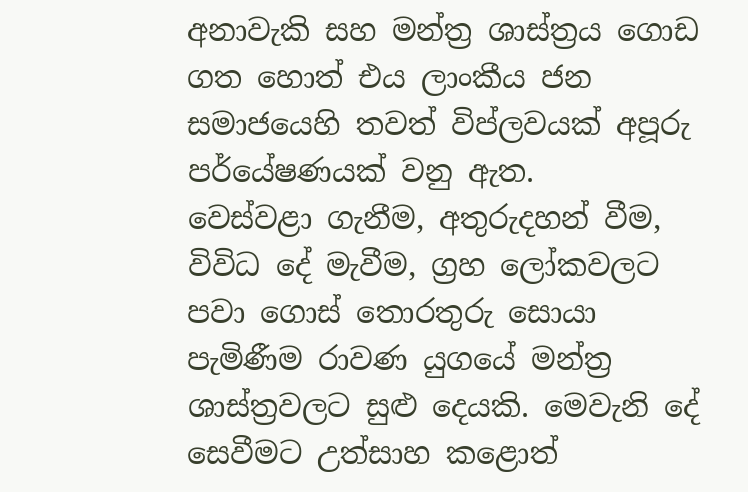අනාවැකි සහ මන්ත්‍ර ශාස්ත්‍රය ගොඩ ගත හොත් එය ලාංකීය ජන සමාජයෙහි තවත් විප්ලවයක් අපූරු පර්යේෂණයක් වනු ඇත.
වෙස්වළා ගැනීම, අතුරුදහන් වීම, විවිධ දේ මැවීම, ග්‍රහ ලෝකවලට පවා ගොස් තොරතුරු සොයා පැමිණීම රාවණ යුගයේ මන්ත්‍ර ශාස්ත්‍රවලට සුළු දෙයකි. මෙවැනි දේ සෙවීමට උත්සාහ කළොත්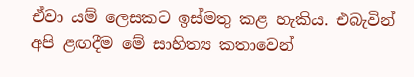ඒවා යම් ලෙසකට ඉස්මතු කළ හැකිය. එබැවින් අපි ළඟදීම මේ සාහිත්‍ය කතාවෙන්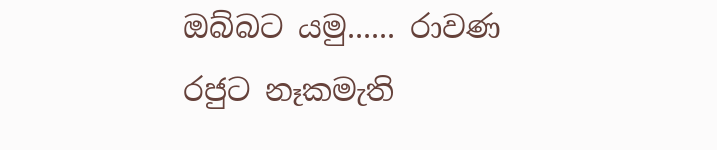ඔබ්බට යමු...... රාවණ රජුට නෑකමැති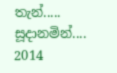තැන්..... සූදානමින්....
2014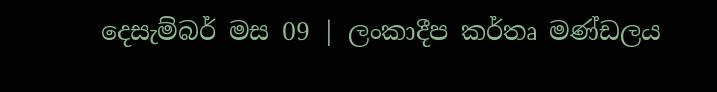දෙසැම්බර් මස 09 | ලංකාදීප කර්තෘ මණ්ඩලය